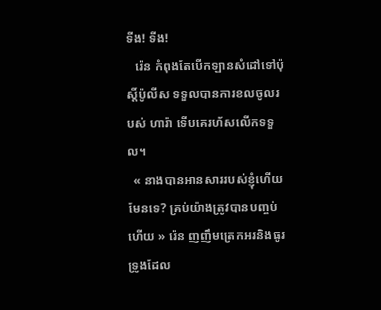ទីង! ទីង!
   រ៉េន កំពុងតែបើកឡានសំដៅទៅប៉ុស្តិ៍ប៉ូលីស ទទួលបានការខលចូលរបស់ ហារ៉ា ទើបគេរហ័សលើកទទួល។
  « នាងបានអានសាររបស់ខ្ញុំហើយមែនទេ? គ្រប់យ៉ាងត្រូវបានបញ្ចប់ហើយ » រ៉េន ញញឹមត្រេកអរនិងធូរទ្រូងដែល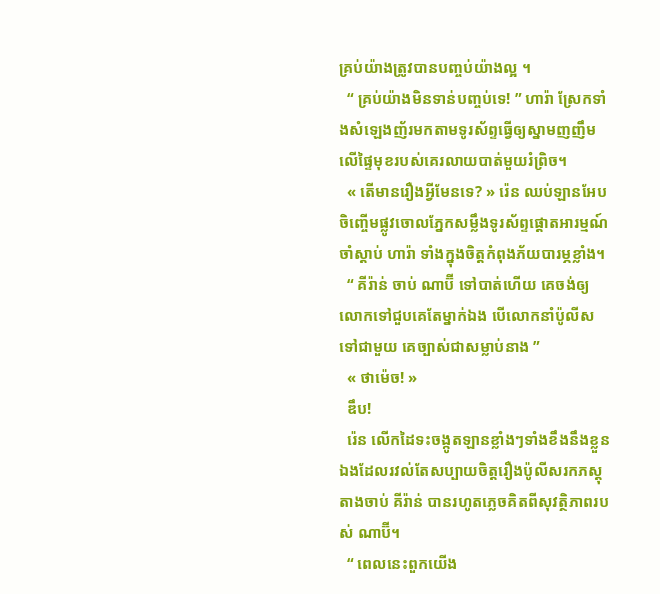គ្រប់យ៉ាងត្រូវបានបញ្ចប់យ៉ាងល្អ ។
  “ គ្រប់យ៉ាងមិនទាន់បញ្ចប់ទេ! ” ហារ៉ា ស្រែកទាំងសំឡេងញ័រមកតាមទូរស័ព្ទធ្វើឲ្យស្នាមញញឹមលើផ្ទៃមុខរបស់គេរលាយបាត់មួយរំព្រិច។
  « តើមានរឿងអ្វីមែនទេ? » រ៉េន ឈប់ឡានអែបចិញ្ចើមផ្លូវចោលភ្នែកសម្លឹងទូរស័ព្ទផ្ដោតអារម្មណ៍ចាំស្តាប់ ហារ៉ា ទាំងក្នុងចិត្តកំពុងភ័យបារម្ភខ្លាំង។
  “ គីរ៉ាន់ ចាប់ ណាប៊ី ទៅបាត់ហើយ គេចង់ឲ្យលោកទៅជួបគេតែម្នាក់ឯង បើលោកនាំប៉ូលីសទៅជាមួយ គេច្បាស់ជាសម្លាប់នាង ”
  « ថាម៉េច! »
  ឌឹប!
  រ៉េន លើកដៃទះចង្កូតឡានខ្លាំងៗទាំងខឹងនឹងខ្លួនឯងដែលរវល់តែសប្បាយចិត្តរឿងប៉ូលីសរកភស្តុតាងចាប់ គីរ៉ាន់ បានរហូតភ្លេចគិតពីសុវត្ថិភាពរបស់ ណាប៊ី។
  “ ពេលនេះពួកយើង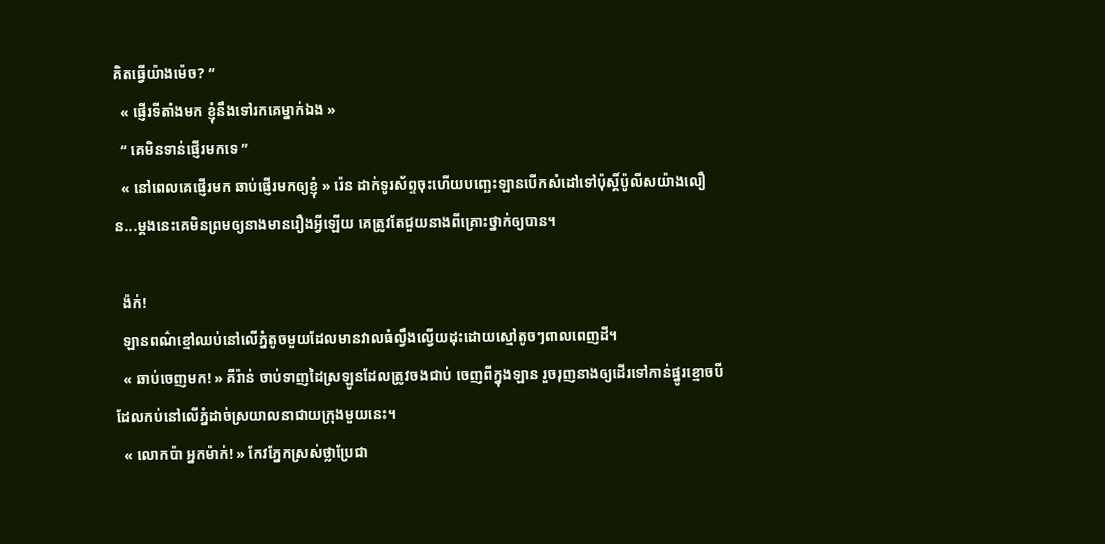គិតធ្វើយ៉ាងម៉េច? ”
  « ផ្ញើរទីតាំងមក ខ្ញុំនឹងទៅរកគេម្នាក់ឯង »
  “ គេមិនទាន់ផ្ញើរមកទេ ”
  « នៅពេលគេផ្ញើរមក ឆាប់ផ្ញើរមកឲ្យខ្ញុំ » រ៉េន ដាក់ទូរស័ព្ទចុះហើយបញ្ឆេះឡានបើកសំដៅទៅប៉ុស្តិ៍ប៉ូលីសយ៉ាងលឿន...ម្តងនេះគេមិនព្រមឲ្យនាងមានរឿងអ្វីឡើយ គេត្រូវតែជួយនាងពីគ្រោះថ្នាក់ឲ្យបាន។

  ង៉ក់!
  ឡានពណ៌ខ្មៅឈប់នៅលើភ្នំតូចមួយដែលមានវាលធំល្វឹងល្វើយដុះដោយស្មៅតូចៗពាលពេញដី។
  « ឆាប់ចេញមក! » គីរ៉ាន់ ចាប់ទាញដៃស្រឡូនដែលត្រូវចងជាប់ ចេញពីក្នុងឡាន រួចរុញនាងឲ្យដើរទៅកាន់ផ្នូរខ្មោចបីដែលកប់នៅលើភ្នំដាច់ស្រយាលនាជាយក្រុងមួយនេះ។
  « លោកប៉ា អ្នកម៉ាក់! » កែវភ្នែកស្រស់ថ្លាប្រែជា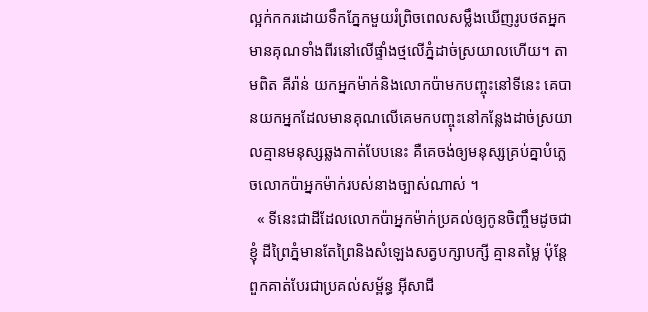ល្អក់កករដោយទឹកភ្នែកមួយរំព្រិចពេលសម្លឹងឃើញរូបថតអ្នកមានគុណទាំងពីរនៅលើផ្ទាំងថ្មលើភ្នំដាច់ស្រយាលហើយ។ តាមពិត គីរ៉ាន់ យកអ្នកម៉ាក់និងលោកប៉ាមកបញ្ចុះនៅទីនេះ គេបានយកអ្នកដែលមានគុណលើគេមកបញ្ចុះនៅកន្លែងដាច់ស្រយាលគ្មានមនុស្សឆ្លងកាត់បែបនេះ គឺគេចង់ឲ្យមនុស្សគ្រប់គ្នាបំភ្លេចលោកប៉ាអ្នកម៉ាក់របស់នាងច្បាស់ណាស់ ។
  « ទីនេះជាដីដែលលោកប៉ាអ្នកម៉ាក់ប្រគល់ឲ្យកូនចិញ្ចឹមដូចជាខ្ញុំ ដីព្រៃភ្នំមានតែព្រៃនិងសំឡេងសត្វបក្សាបក្សី គ្មានតម្លៃ ប៉ុន្តែពួកគាត់បែរជាប្រគល់សម្ព័ន្ធ អ៊ីសាជី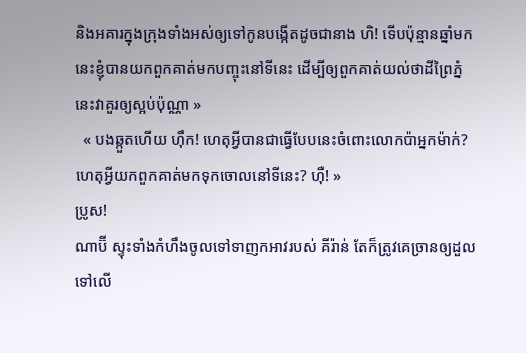និងអគារក្នុងក្រុងទាំងអស់ឲ្យទៅកូនបង្កើតដូចជានាង ហិ! ទើបប៉ុន្មានឆ្នាំមកនេះខ្ញុំបានយកពួកគាត់មកបញ្ចុះនៅទីនេះ ដើម្បីឲ្យពួកគាត់យល់ថាដីព្រៃភ្នំនេះវាគួរឲ្យស្អប់ប៉ុណ្ណា »
  « បងឆ្កួតហើយ ហ៊ឹក! ហេតុអ្វីបានជាធ្វើបែបនេះចំពោះលោកប៉ាអ្នកម៉ាក់? ហេតុអ្វីយកពួកគាត់មកទុកចោលនៅទីនេះ? ហ៊ឺ! »
ប្រូស!
ណាប៊ី ស្ទុះទាំងកំហឹងចូលទៅទាញកអាវរបស់ គីរ៉ាន់ តែក៏ត្រូវគេច្រានឲ្យដួលទៅលើ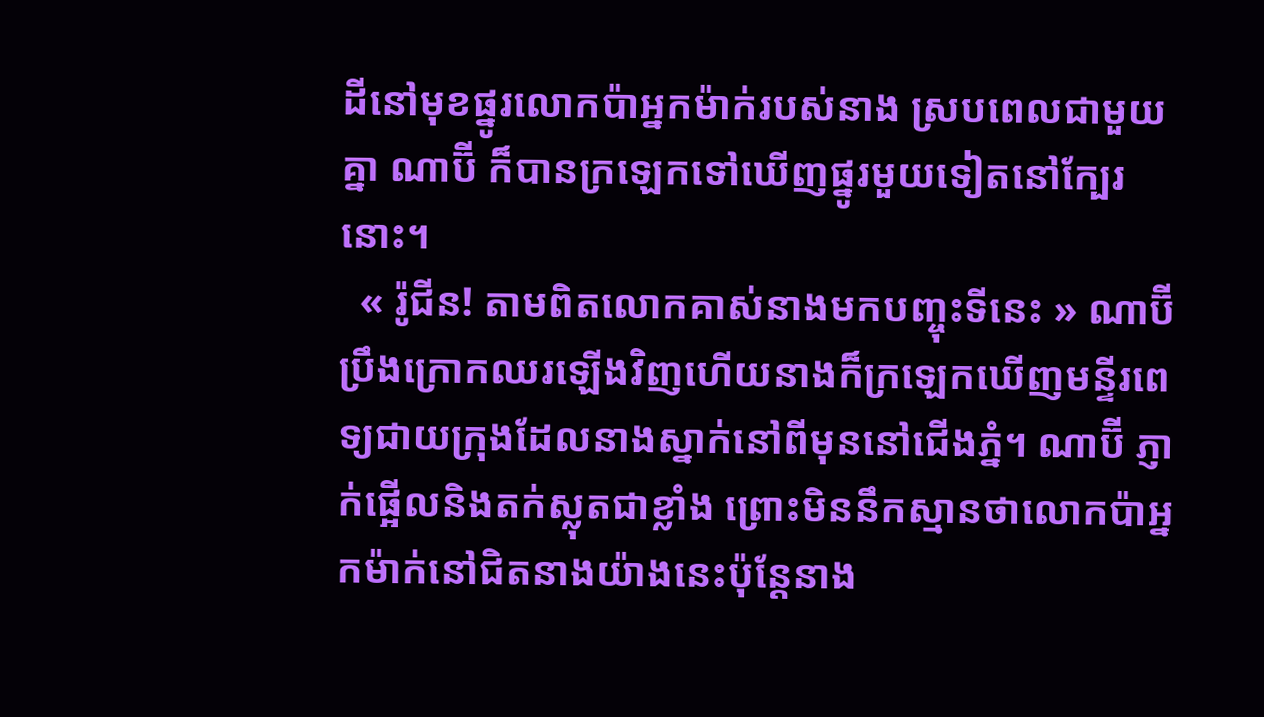ដីនៅមុខផ្នូរលោកប៉ាអ្នកម៉ាក់របស់នាង ស្របពេលជាមួយគ្នា ណាប៊ី ក៏បានក្រឡេកទៅឃើញផ្នូរមួយទៀតនៅក្បែរនោះ។
  « រ៉ូជីន! តាមពិតលោកគាស់នាងមកបញ្ចុះទីនេះ » ណាប៊ី ប្រឹងក្រោកឈរឡើងវិញហើយនាងក៏ក្រឡេកឃើញមន្ទីរពេទ្យជាយក្រុងដែលនាងស្នាក់នៅពីមុននៅជើងភ្នំ។ ណាប៊ី ភ្ញាក់ផ្អើលនិងតក់ស្លុតជាខ្លាំង ព្រោះមិននឹកស្មានថាលោកប៉ាអ្នកម៉ាក់នៅជិតនាងយ៉ាងនេះប៉ុន្តែនាង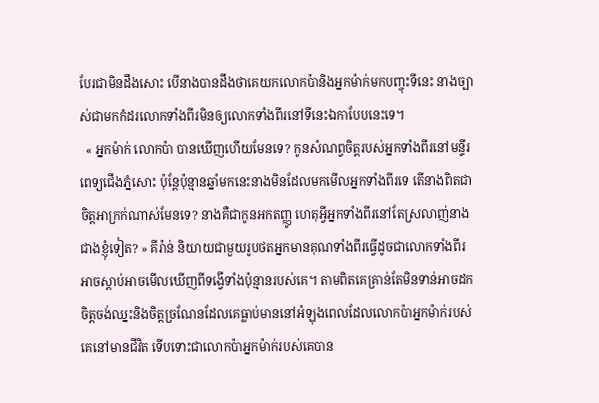បែរជាមិនដឹងសោះ បើនាងបានដឹងថាគេយកលោកប៉ានិងអ្នកម៉ាក់មកបញ្ចុះទីនេះ នាងច្បាស់ជាមកកំដរលោកទាំងពីរមិនឲ្យលោកទាំងពីរនៅទីនេះឯកាបែបនេះទេ។
  « អ្នកម៉ាក់ លោកប៉ា បានឃើញហើយមែនទេ? កូនសំណព្វចិត្តរបស់អ្នកទាំងពីរនៅមន្ទីរពេទ្យជើងភ្នំសោះ ប៉ុន្តែប៉ុន្មានឆ្នាំមកនេះនាងមិនដែលមកមើលអ្នកទាំងពីរទេ តើនាងពិតជាចិត្តអាក្រក់ណាស់មែនទេ? នាងគឺជាកូនអកតញ្ញូ ហេតុអ្វីអ្នកទាំងពីរនៅតែស្រលាញ់នាងជាងខ្ញុំទៀត? » គីរ៉ាន់ និយាយជាមួយរូបថតអ្នកមានគុណទាំងពីរធ្វើដូចជាលោកទាំងពីរអាចស្តាប់អាចមើលឃើញពីទង្វើទាំងប៉ុន្មានរបស់គេ។ តាមពិតគេគ្រាន់តែមិនទាន់អាចដកចិត្តចង់ឈ្នះនិងចិត្តច្រណែនដែលគេធ្លាប់មាននៅអំឡុងពេលដែលលោកប៉ាអ្នកម៉ាក់របស់គេនៅមានជីវិត ទើបទោះជាលោកប៉ាអ្នកម៉ាក់របស់គេបាន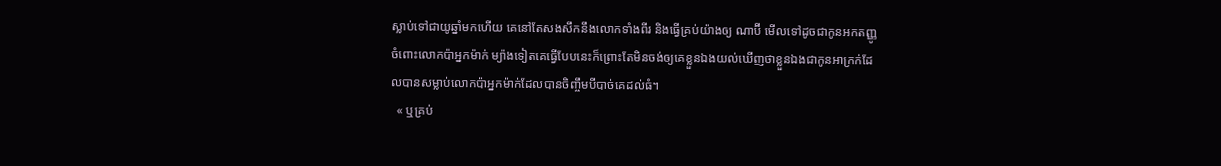ស្លាប់ទៅជាយូឆ្នាំមកហើយ គេនៅតែសងសឹកនឹងលោកទាំងពីរ និងធ្វើគ្រប់យ៉ាងឲ្យ ណាប៊ី មើលទៅដូចជាកូនអកតញ្ញូចំពោះលោកប៉ាអ្នកម៉ាក់ ម្យ៉ាងទៀតគេធ្វើបែបនេះក៏ព្រោះតែមិនចង់ឲ្យគេខ្លួនឯងយល់ឃើញថាខ្លួនឯងជាកូនអាក្រក់ដែលបានសម្លាប់លោកប៉ាអ្នកម៉ាក់ដែលបានចិញ្ចឹមបីបាច់គេដល់ធំ។
  « ឬគ្រប់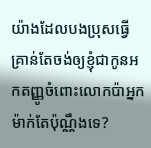យ៉ាងដែលបងប្រុសធ្វើគ្រាន់តែចង់ឲ្យខ្ញុំជាកូនអកតញ្ញូចំពោះលោកប៉ាអ្នកម៉ាក់តែប៉ុណ្ណឹងទេ?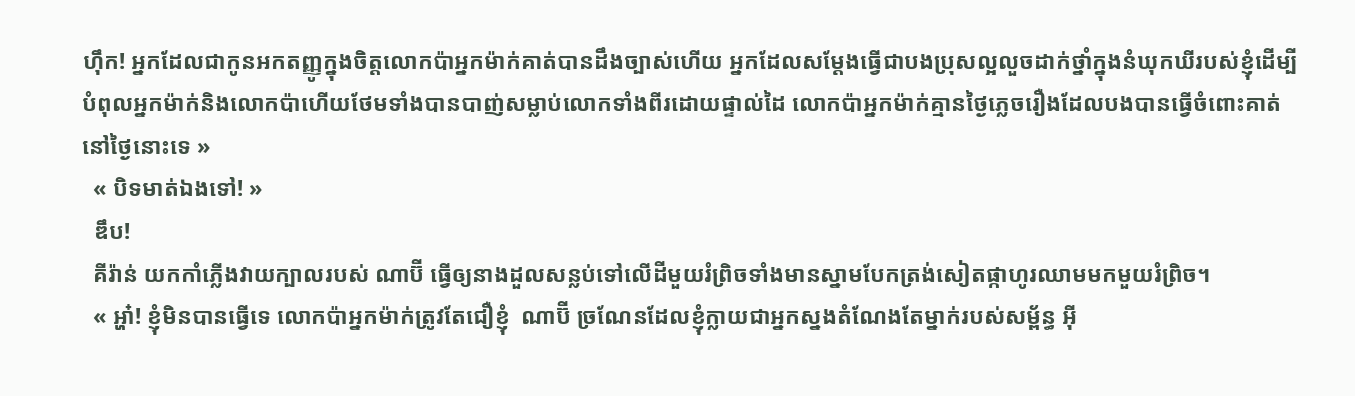ហ៊ឹក! អ្នកដែលជាកូនអកតញ្ញូក្នុងចិត្តលោកប៉ាអ្នកម៉ាក់គាត់បានដឹងច្បាស់ហើយ អ្នកដែលសម្តែងធ្វើជាបងប្រុសល្អលួចដាក់ថ្នាំក្នុងនំឃុកឃីរបស់ខ្ញុំដើម្បីបំពុលអ្នកម៉ាក់និងលោកប៉ាហើយថែមទាំងបានបាញ់សម្លាប់លោកទាំងពីរដោយផ្ទាល់ដៃ លោកប៉ាអ្នកម៉ាក់គ្មានថ្ងៃភ្លេចរឿងដែលបងបានធ្វើចំពោះគាត់នៅថ្ងៃនោះទេ »
  « បិទមាត់ឯងទៅ! »
  ឌឹប!
  គីរ៉ាន់ យកកាំភ្លើងវាយក្បាលរបស់ ណាប៊ី ធ្វើឲ្យនាងដួលសន្លប់ទៅលើដីមួយរំព្រិចទាំងមានស្នាមបែកត្រង់សៀតផ្កាហូរឈាមមកមួយរំព្រិច។
  « អ្ហា៎! ខ្ញុំមិនបានធ្វើទេ លោកប៉ាអ្នកម៉ាក់ត្រូវតែជឿខ្ញុំ  ណាប៊ី ច្រណែនដែលខ្ញុំក្លាយជាអ្នកស្នងតំណែងតែម្នាក់របស់សម្ព័ន្ធ អ៊ី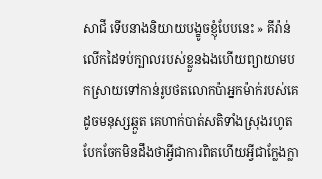សាជី ទើបនាងនិយាយបង្ខូចខ្ញុំបែបនេះ » គីរ៉ាន់ លើកដៃទប់ក្បាលរបស់ខ្លួនឯងហើយព្យាយាមបកស្រាយទៅកាន់រូបថតលោកប៉ាអ្នកម៉ាក់របស់គេដូចមនុស្សឆ្កួត គេហាក់បាត់សតិទាំងស្រុងរហូតបែកចែកមិនដឹងថាអ្វីជាការពិតហើយអ្វីជាក្លែងក្លា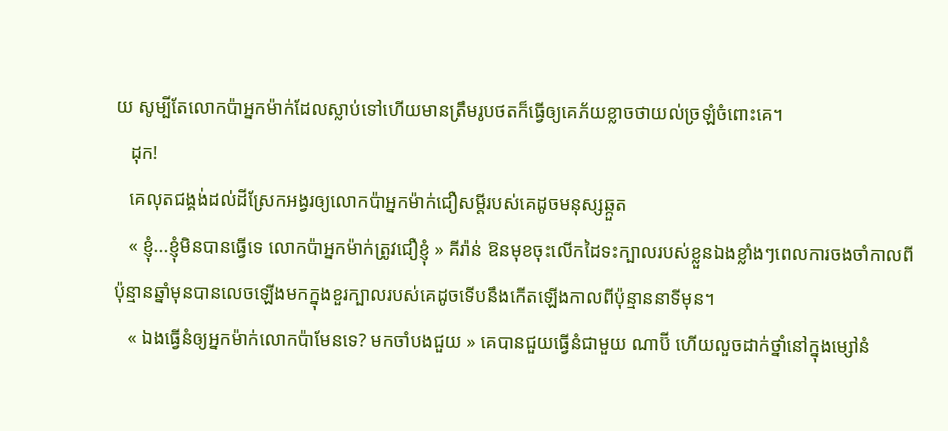យ សូម្បីតែលោកប៉ាអ្នកម៉ាក់ដែលស្លាប់ទៅហើយមានត្រឹមរូបថតក៏ធ្វើឲ្យគេភ័យខ្លាចថាយល់ច្រឡំចំពោះគេ។
   ដុក!
   គេលុតជង្គង់ដល់ដីស្រែកអង្វរឲ្យលោកប៉ាអ្នកម៉ាក់ជឿសម្តីរបស់គេដូចមនុស្សឆ្កួត
   « ខ្ញុំ...ខ្ញុំមិនបានធ្វើទេ លោកប៉ាអ្នកម៉ាក់ត្រូវជឿខ្ញុំ » គីរ៉ាន់ ឱនមុខចុះលើកដៃទះក្បាលរបស់ខ្លួនឯងខ្លាំងៗពេលការចងចាំកាលពីប៉ុន្មានឆ្នាំមុនបានលេចឡើងមកក្នុងខួរក្បាលរបស់គេដូចទើបនឹងកើតឡើងកាលពីប៉ុន្មាននាទីមុន។
   « ឯងធ្វើនំឲ្យអ្នកម៉ាក់លោកប៉ាមែនទេ? មកចាំបងជួយ » គេបានជួយធ្វើនំជាមួយ ណាប៊ី ហើយលួចដាក់ថ្នាំនៅក្នុងម្សៅនំ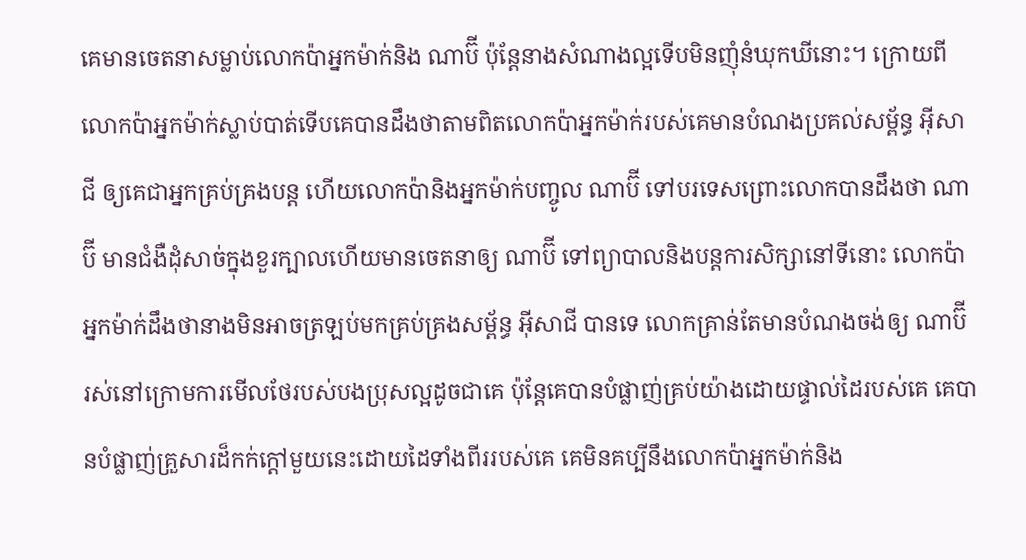គេមានចេតនាសម្លាប់លោកប៉ាអ្នកម៉ាក់និង ណាប៊ី ប៉ុន្តែនាងសំណាងល្អទើបមិនញុំនំឃុកឃីនោះ។ ក្រោយពីលោកប៉ាអ្នកម៉ាក់ស្លាប់បាត់ទើបគេបានដឹងថាតាមពិតលោកប៉ាអ្នកម៉ាក់របស់គេមានបំណងប្រគល់សម្ព័ន្ធ អ៊ីសាជី ឲ្យគេជាអ្នកគ្រប់គ្រងបន្ត ហើយលោកប៉ានិងអ្នកម៉ាក់បញ្ចូល ណាប៊ី ទៅបរទេសព្រោះលោកបានដឹងថា ណាប៊ី មានជំងឺដុំសាច់ក្នុងខួរក្បាលហើយមានចេតនាឲ្យ ណាប៊ី ទៅព្យាបាលនិងបន្តការសិក្សានៅទីនោះ លោកប៉ាអ្នកម៉ាក់ដឹងថានាងមិនអាចត្រឡប់មកគ្រប់គ្រងសម្ព័ន្ធ អ៊ីសាជី បានទេ លោកគ្រាន់តែមានបំណងចង់ឲ្យ ណាប៊ី រស់នៅក្រោមការមើលថែរបស់បងប្រុសល្អដូចជាគេ ប៉ុន្តែគេបានបំផ្លាញ់គ្រប់យ៉ាងដោយផ្ទាល់ដៃរបស់គេ គេបានបំផ្លាញ់គ្រួសារដ៏កក់ក្តៅមួយនេះដោយដៃទាំងពីររបស់គេ គេមិនគប្បីនឹងលោកប៉ាអ្នកម៉ាក់និង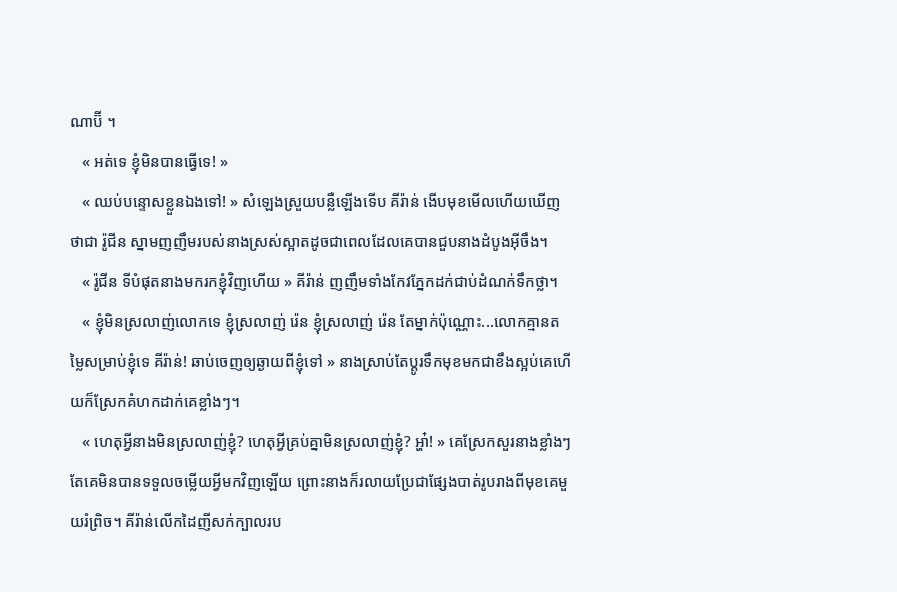ណាប៊ី ។
   « អត់ទេ ខ្ញុំមិនបានធ្វើទេ! »
   « ឈប់បន្ទោសខ្លួនឯងទៅ! » សំឡេងស្រួយបន្លឺឡើងទើប គីរ៉ាន់ ងើបមុខមើលហើយឃើញថាជា រ៉ូជីន ស្នាមញញឹមរបស់នាងស្រស់ស្អាតដូចជាពេលដែលគេបានជួបនាងដំបូងអ៊ីចឹង។
   « រ៉ូជីន ទីបំផុតនាងមករកខ្ញុំវិញហើយ » គីរ៉ាន់ ញញឹមទាំងកែវភ្នែកដក់ជាប់ដំណក់ទឹកថ្លា។
   « ខ្ញុំមិនស្រលាញ់លោកទេ ខ្ញុំស្រលាញ់ រ៉េន ខ្ញុំស្រលាញ់ រ៉េន តែម្នាក់ប៉ុណ្ណោះ...លោកគ្មានតម្លៃសម្រាប់ខ្ញុំទេ គីរ៉ាន់! ឆាប់ចេញឲ្យឆ្ងាយពីខ្ញុំទៅ » នាងស្រាប់តែប្តូរទឹកមុខមកជាខឹងស្អប់គេហើយក៏ស្រែកគំហកដាក់គេខ្លាំងៗ។
   « ហេតុអ្វីនាងមិនស្រលាញ់ខ្ញុំ? ហេតុអ្វីគ្រប់គ្នាមិនស្រលាញ់ខ្ញុំ? អ្ហា៎! » គេស្រែកសួរនាងខ្លាំងៗ តែគេមិនបានទទួលចម្លើយអ្វីមកវិញឡើយ ព្រោះនាងក៏រលាយប្រែជាផ្សែងបាត់រូបរាងពីមុខគេមួយរំព្រិច។ គីរ៉ាន់លើកដៃញីសក់ក្បាលរប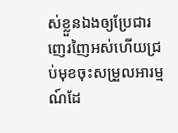ស់ខ្លួនឯងឲ្យប្រែជារញេរញៃអស់ហើយជ្រប់មុខចុះសម្រួលអារម្មណ៍ដែ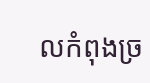លកំពុងច្រ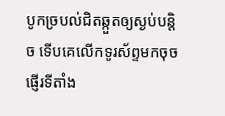បូកច្របល់ជិតឆ្កួតឲ្យស្ងប់បន្តិច ទើបគេលើកទូរស័ព្ទមកចុចផ្ញើរទីតាំង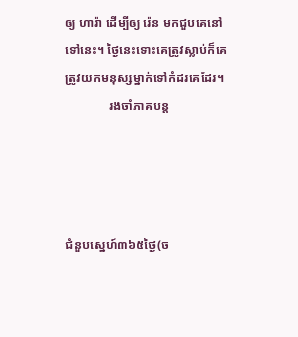ឲ្យ ហារ៉ា ដើម្បីឲ្យ រ៉េន មកជួបគេនៅទៅនេះ។ ថ្ងៃនេះទោះគេត្រូវស្លាប់ក៏គេត្រូវយកមនុស្សម្នាក់ទៅកំដរគេដែរ។
              រងចាំភាគបន្ត




ជំនួបស្នេហ៍៣៦៥ថ្ងៃ(ច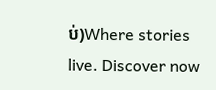ប់)Where stories live. Discover now